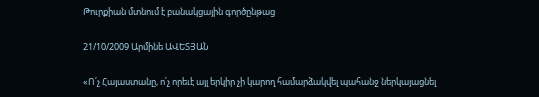Թուրքիան մտնում է բանակցային գործընթաց

21/10/2009 Արմինե ԱՎԵՏՅԱՆ

«Ո՛չ Հայաստանը, ո՛չ որեւէ այլ երկիր չի կարող համարձակվել պահանջ ներկայացնել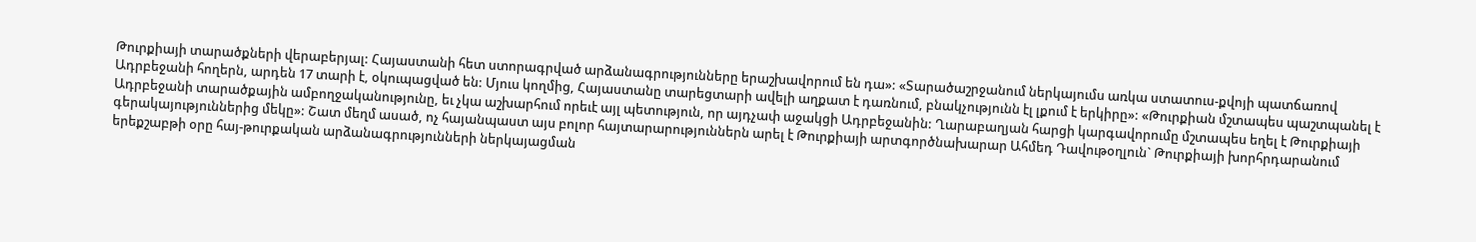Թուրքիայի տարածքների վերաբերյալ: Հայաստանի հետ ստորագրված արձանագրությունները երաշխավորում են դա»: «Տարածաշրջանում ներկայումս առկա ստատուս-քվոյի պատճառով Ադրբեջանի հողերն, արդեն 17 տարի է, օկուպացված են: Մյուս կողմից, Հայաստանը տարեցտարի ավելի աղքատ է դառնում, բնակչությունն էլ լքում է երկիրը»: «Թուրքիան մշտապես պաշտպանել է Ադրբեջանի տարածքային ամբողջականությունը, եւ չկա աշխարհում որեւէ այլ պետություն, որ այդչափ աջակցի Ադրբեջանին: Ղարաբաղյան հարցի կարգավորումը մշտապես եղել է Թուրքիայի գերակայություններից մեկը»: Շատ մեղմ ասած, ոչ հայանպաստ այս բոլոր հայտարարություններն արել է Թուրքիայի արտգործնախարար Ահմեդ Դավութօղլուն` Թուրքիայի խորհրդարանում երեքշաբթի օրը հայ-թուրքական արձանագրությունների ներկայացման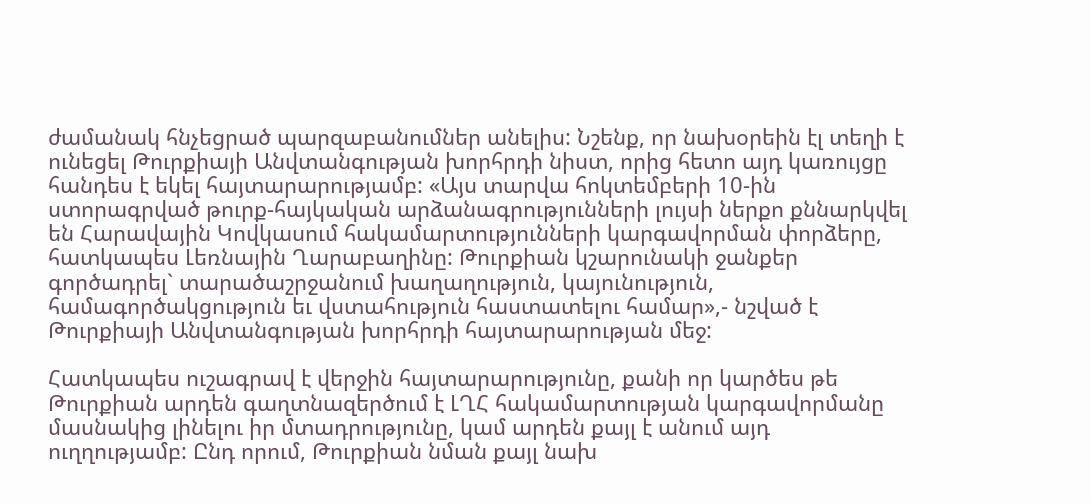ժամանակ հնչեցրած պարզաբանումներ անելիս: Նշենք, որ նախօրեին էլ տեղի է ունեցել Թուրքիայի Անվտանգության խորհրդի նիստ, որից հետո այդ կառույցը հանդես է եկել հայտարարությամբ: «Այս տարվա հոկտեմբերի 10-ին ստորագրված թուրք-հայկական արձանագրությունների լույսի ներքո քննարկվել են Հարավային Կովկասում հակամարտությունների կարգավորման փորձերը, հատկապես Լեռնային Ղարաբաղինը: Թուրքիան կշարունակի ջանքեր գործադրել` տարածաշրջանում խաղաղություն, կայունություն, համագործակցություն եւ վստահություն հաստատելու համար»,- նշված է Թուրքիայի Անվտանգության խորհրդի հայտարարության մեջ:

Հատկապես ուշագրավ է վերջին հայտարարությունը, քանի որ կարծես թե Թուրքիան արդեն գաղտնազերծում է ԼՂՀ հակամարտության կարգավորմանը մասնակից լինելու իր մտադրությունը, կամ արդեն քայլ է անում այդ ուղղությամբ: Ընդ որում, Թուրքիան նման քայլ նախ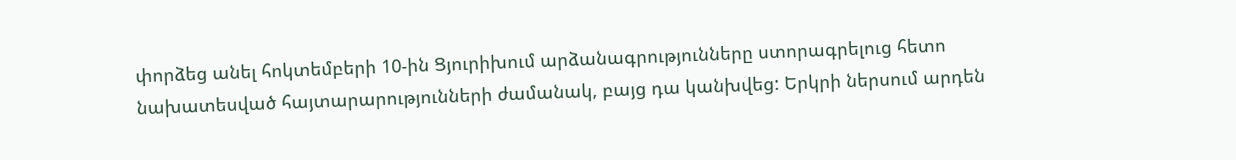փորձեց անել հոկտեմբերի 10-ին Ցյուրիխում արձանագրությունները ստորագրելուց հետո նախատեսված հայտարարությունների ժամանակ, բայց դա կանխվեց: Երկրի ներսում արդեն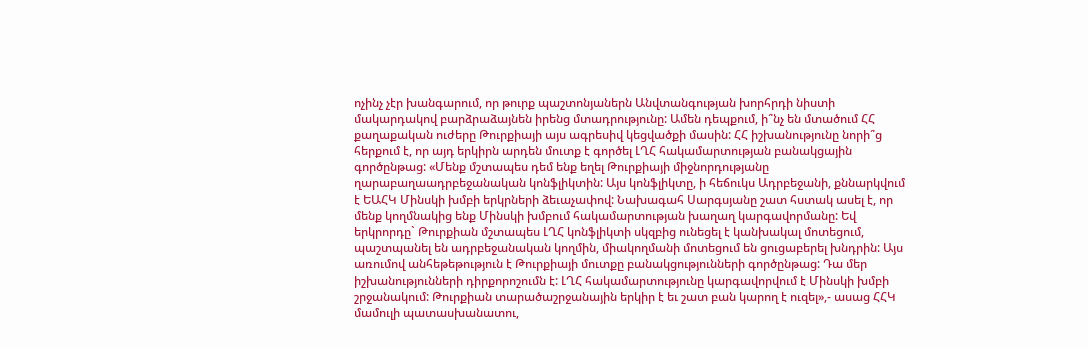ոչինչ չէր խանգարում, որ թուրք պաշտոնյաներն Անվտանգության խորհրդի նիստի մակարդակով բարձրաձայնեն իրենց մտադրությունը: Ամեն դեպքում, ի՞նչ են մտածում ՀՀ քաղաքական ուժերը Թուրքիայի այս ագրեսիվ կեցվածքի մասին: ՀՀ իշխանությունը նորի՞ց հերքում է, որ այդ երկիրն արդեն մուտք է գործել ԼՂՀ հակամարտության բանակցային գործընթաց: «Մենք մշտապես դեմ ենք եղել Թուրքիայի միջնորդությանը ղարաբաղաադրբեջանական կոնֆլիկտին: Այս կոնֆլիկտը, ի հեճուկս Ադրբեջանի, քննարկվում է ԵԱՀԿ Մինսկի խմբի երկրների ձեւաչափով: Նախագահ Սարգսյանը շատ հստակ ասել է, որ մենք կողմնակից ենք Մինսկի խմբում հակամարտության խաղաղ կարգավորմանը: Եվ երկրորդը` Թուրքիան մշտապես ԼՂՀ կոնֆլիկտի սկզբից ունեցել է կանխակալ մոտեցում, պաշտպանել են ադրբեջանական կողմին, միակողմանի մոտեցում են ցուցաբերել խնդրին: Այս առումով անհեթեթություն է Թուրքիայի մուտքը բանակցությունների գործընթաց: Դա մեր իշխանությունների դիրքորոշումն է: ԼՂՀ հակամարտությունը կարգավորվում է Մինսկի խմբի շրջանակում: Թուրքիան տարածաշրջանային երկիր է եւ շատ բան կարող է ուզել»,- ասաց ՀՀԿ մամուլի պատասխանատու,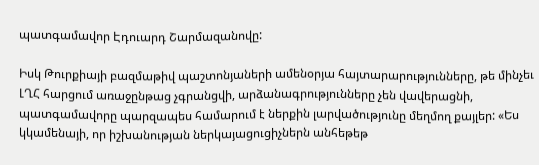պատգամավոր Էդուարդ Շարմազանովը:

Իսկ Թուրքիայի բազմաթիվ պաշտոնյաների ամենօրյա հայտարարությունները, թե մինչեւ ԼՂՀ հարցում առաջընթաց չգրանցվի, արձանագրությունները չեն վավերացնի, պատգամավորը պարզապես համարում է ներքին լարվածությունը մեղմող քայլեր: «Ես կկամենայի, որ իշխանության ներկայացուցիչներն անհեթեթ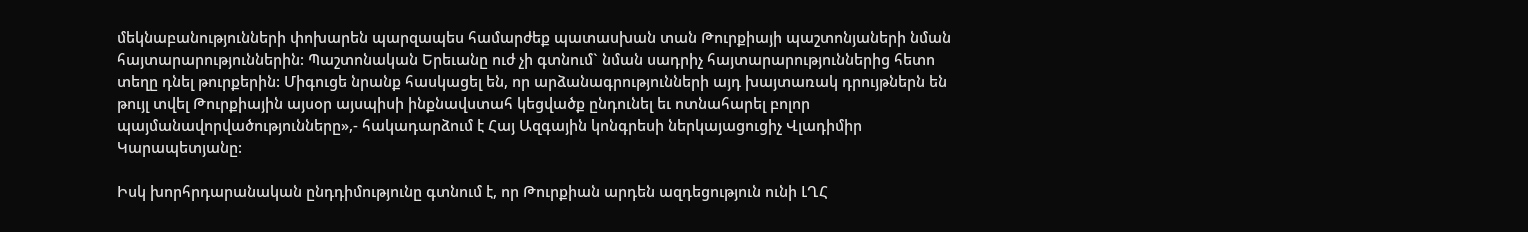մեկնաբանությունների փոխարեն պարզապես համարժեք պատասխան տան Թուրքիայի պաշտոնյաների նման հայտարարություններին: Պաշտոնական Երեւանը ուժ չի գտնում` նման սադրիչ հայտարարություններից հետո տեղը դնել թուրքերին: Միգուցե նրանք հասկացել են, որ արձանագրությունների այդ խայտառակ դրույթներն են թույլ տվել Թուրքիային այսօր այսպիսի ինքնավստահ կեցվածք ընդունել եւ ոտնահարել բոլոր պայմանավորվածությունները»,- հակադարձում է Հայ Ազգային կոնգրեսի ներկայացուցիչ Վլադիմիր Կարապետյանը:

Իսկ խորհրդարանական ընդդիմությունը գտնում է, որ Թուրքիան արդեն ազդեցություն ունի ԼՂՀ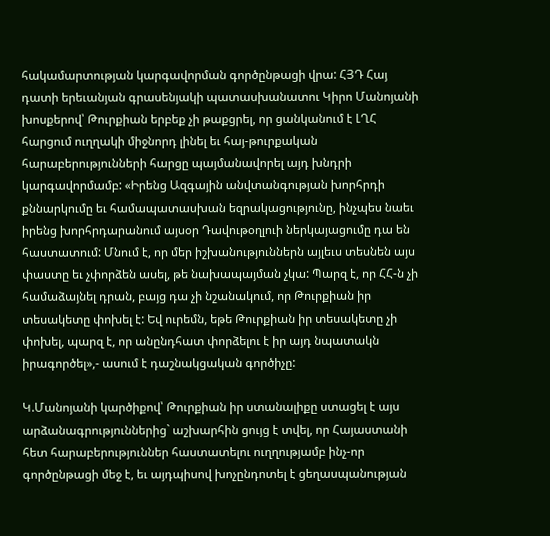հակամարտության կարգավորման գործընթացի վրա: ՀՅԴ Հայ դատի երեւանյան գրասենյակի պատասխանատու Կիրո Մանոյանի խոսքերով՝ Թուրքիան երբեք չի թաքցրել, որ ցանկանում է ԼՂՀ հարցում ուղղակի միջնորդ լինել եւ հայ-թուրքական հարաբերությունների հարցը պայմանավորել այդ խնդրի կարգավորմամբ: «Իրենց Ազգային անվտանգության խորհրդի քննարկումը եւ համապատասխան եզրակացությունը, ինչպես նաեւ իրենց խորհրդարանում այսօր Դավութօղլուի ներկայացումը դա են հաստատում: Մնում է, որ մեր իշխանություններն այլեւս տեսնեն այս փաստը եւ չփորձեն ասել, թե նախապայման չկա: Պարզ է, որ ՀՀ-ն չի համաձայնել դրան, բայց դա չի նշանակում, որ Թուրքիան իր տեսակետը փոխել է: Եվ ուրեմն, եթե Թուրքիան իր տեսակետը չի փոխել, պարզ է, որ անընդհատ փորձելու է իր այդ նպատակն իրագործել»,- ասում է դաշնակցական գործիչը:

Կ.Մանոյանի կարծիքով՝ Թուրքիան իր ստանալիքը ստացել է այս արձանագրություններից` աշխարհին ցույց է տվել, որ Հայաստանի հետ հարաբերություններ հաստատելու ուղղությամբ ինչ-որ գործընթացի մեջ է, եւ այդպիսով խոչընդոտել է ցեղասպանության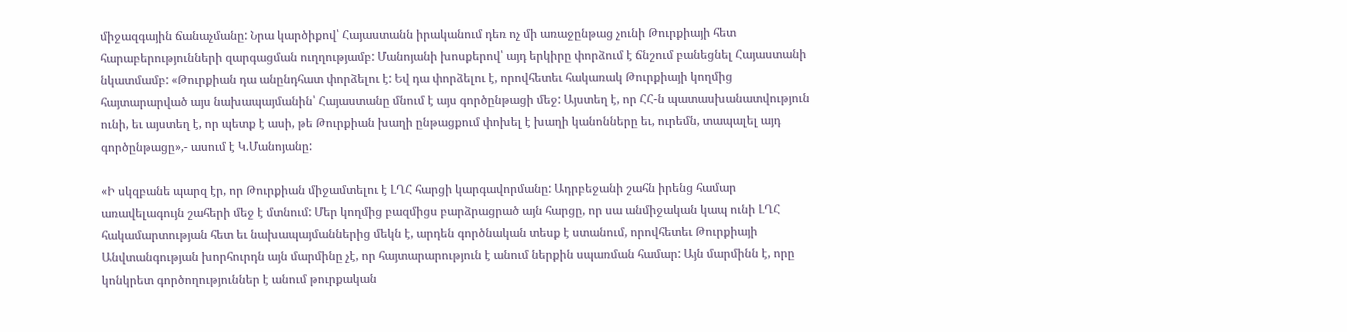միջազգային ճանաչմանը: Նրա կարծիքով՝ Հայաստանն իրականում դեռ ոչ մի առաջընթաց չունի Թուրքիայի հետ հարաբերությունների զարգացման ուղղությամբ: Մանոյանի խոսքերով՝ այդ երկիրը փորձում է ճնշում բանեցնել Հայաստանի նկատմամբ: «Թուրքիան դա անընդհատ փորձելու է: Եվ դա փորձելու է, որովհետեւ հակառակ Թուրքիայի կողմից հայտարարված այս նախապայմանին՝ Հայաստանը մնում է այս գործընթացի մեջ: Այստեղ է, որ ՀՀ-ն պատասխանատվություն ունի, եւ այստեղ է, որ պետք է ասի, թե Թուրքիան խաղի ընթացքում փոխել է խաղի կանոնները եւ, ուրեմն, տապալել այդ գործընթացը»,- ասում է Կ.Մանոյանը:

«Ի սկզբանե պարզ էր, որ Թուրքիան միջամտելու է ԼՂՀ հարցի կարգավորմանը: Ադրբեջանի շահն իրենց համար առավելագույն շահերի մեջ է մտնում: Մեր կողմից բազմիցս բարձրացրած այն հարցը, որ սա անմիջական կապ ունի ԼՂՀ հակամարտության հետ եւ նախապայմաններից մեկն է, արդեն գործնական տեսք է ստանում, որովհետեւ Թուրքիայի Անվտանգության խորհուրդն այն մարմինը չէ, որ հայտարարություն է անում ներքին սպառման համար: Այն մարմինն է, որը կոնկրետ գործողություններ է անում թուրքական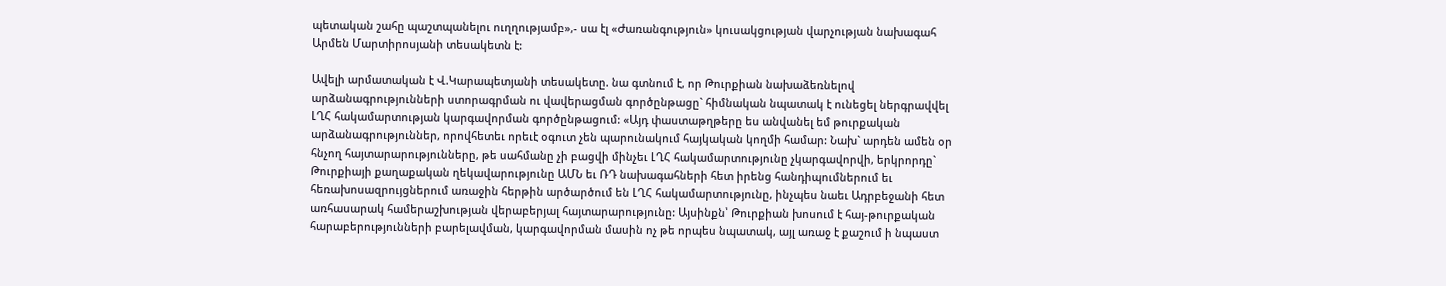պետական շահը պաշտպանելու ուղղությամբ»,- սա էլ «Ժառանգություն» կուսակցության վարչության նախագահ Արմեն Մարտիրոսյանի տեսակետն է:

Ավելի արմատական է Վ.Կարապետյանի տեսակետը. նա գտնում է, որ Թուրքիան նախաձեռնելով արձանագրությունների ստորագրման ու վավերացման գործընթացը` հիմնական նպատակ է ունեցել ներգրավվել ԼՂՀ հակամարտության կարգավորման գործընթացում: «Այդ փաստաթղթերը ես անվանել եմ թուրքական արձանագրություններ, որովհետեւ որեւէ օգուտ չեն պարունակում հայկական կողմի համար: Նախ` արդեն ամեն օր հնչող հայտարարությունները, թե սահմանը չի բացվի մինչեւ ԼՂՀ հակամարտությունը չկարգավորվի, երկրորդը` Թուրքիայի քաղաքական ղեկավարությունը ԱՄՆ եւ ՌԴ նախագահների հետ իրենց հանդիպումներում եւ հեռախոսազրույցներում առաջին հերթին արծարծում են ԼՂՀ հակամարտությունը, ինչպես նաեւ Ադրբեջանի հետ առհասարակ համերաշխության վերաբերյալ հայտարարությունը: Այսինքն՝ Թուրքիան խոսում է հայ-թուրքական հարաբերությունների բարելավման, կարգավորման մասին ոչ թե որպես նպատակ, այլ առաջ է քաշում ի նպաստ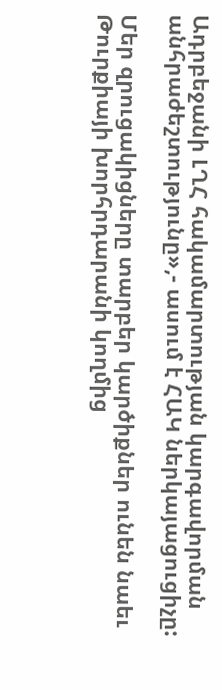Ադրբեջանի ԼՂՀ հակամարտության կարգավորման անհրաժեշտությունը»,- ասում է ՀԱԿ ներկայացուցիչը:

Մեր զրուցակիցները տարբեր կարծիքներ ունեն նաեւ Թուրքիայի խորհրդարանի կողմից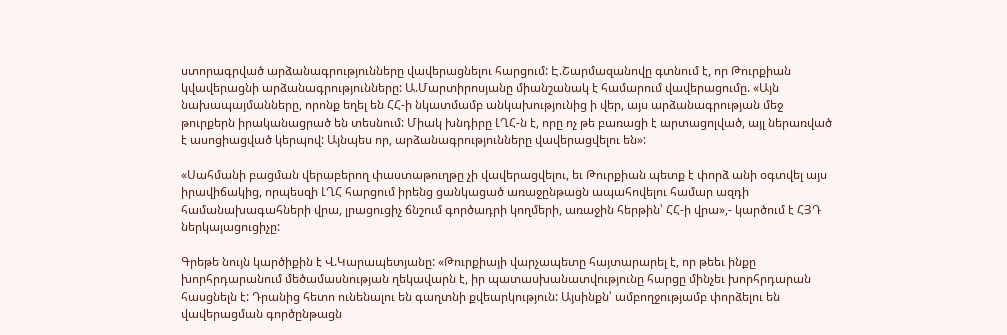ստորագրված արձանագրությունները վավերացնելու հարցում: Է.Շարմազանովը գտնում է, որ Թուրքիան կվավերացնի արձանագրությունները: Ա.Մարտիրոսյանը միանշանակ է համարում վավերացումը. «Այն նախապայմանները, որոնք եղել են ՀՀ-ի նկատմամբ անկախությունից ի վեր, այս արձանագրության մեջ թուրքերն իրականացրած են տեսնում: Միակ խնդիրը ԼՂՀ-ն է, որը ոչ թե բառացի է արտացոլված, այլ ներառված է ասոցիացված կերպով: Այնպես որ, արձանագրությունները վավերացվելու են»:

«Սահմանի բացման վերաբերող փաստաթուղթը չի վավերացվելու, եւ Թուրքիան պետք է փորձ անի օգտվել այս իրավիճակից, որպեսզի ԼՂՀ հարցում իրենց ցանկացած առաջընթացն ապահովելու համար ազդի համանախագահների վրա, լրացուցիչ ճնշում գործադրի կողմերի, առաջին հերթին՝ ՀՀ-ի վրա»,- կարծում է ՀՅԴ ներկայացուցիչը:

Գրեթե նույն կարծիքին է Վ.Կարապետյանը: «Թուրքիայի վարչապետը հայտարարել է, որ թեեւ ինքը խորհրդարանում մեծամասնության ղեկավարն է, իր պատասխանատվությունը հարցը մինչեւ խորհրդարան հասցնելն է: Դրանից հետո ունենալու են գաղտնի քվեարկություն: Այսինքն՝ ամբողջությամբ փորձելու են վավերացման գործընթացն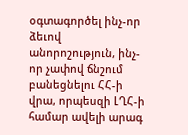օգտագործել ինչ-որ ձեւով անորոշություն, ինչ-որ չափով ճնշում բանեցնելու ՀՀ-ի վրա, որպեսզի ԼՂՀ-ի համար ավելի արագ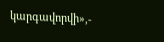կարգավորվի»,-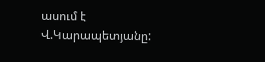ասում է Վ.Կարապետյանը: